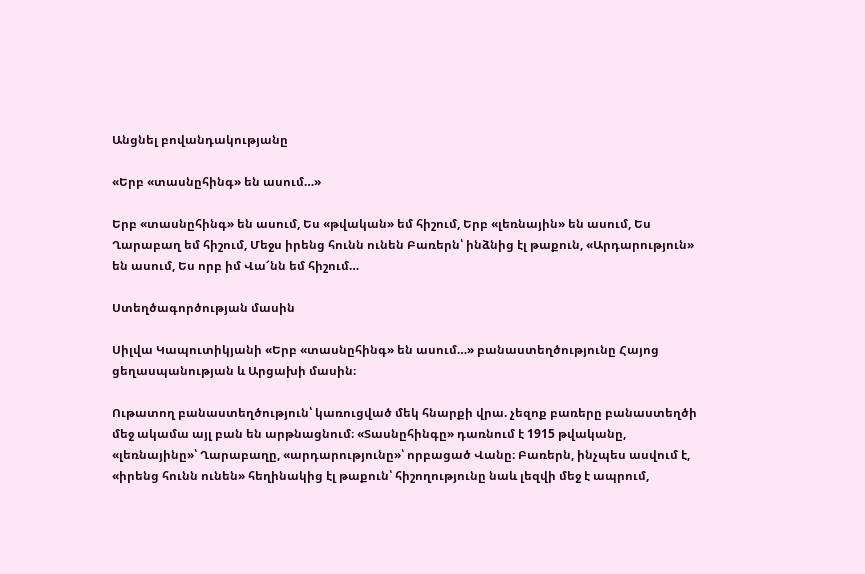Անցնել բովանդակությանը

«Երբ «տասնըհինգ» են ասում…»

Երբ «տասնըհինգ» են ասում, Ես «թվական» եմ հիշում, Երբ «լեռնային» են ասում, Ես Ղարաբաղ եմ հիշում, Մեջս իրենց հունն ունեն Բառերն՝ ինձնից էլ թաքուն, «Արդարություն» են ասում, Ես որբ իմ Վա՜նն եմ հիշում…

Ստեղծագործության մասին

Սիլվա Կապուտիկյանի «Երբ «տասնըհինգ» են ասում…» բանաստեղծությունը Հայոց ցեղասպանության և Արցախի մասին։

Ութատող բանաստեղծություն՝ կառուցված մեկ հնարքի վրա. չեզոք բառերը բանաստեղծի մեջ ակամա այլ բան են արթնացնում։ «Տասնըհինգը» դառնում է 1915 թվականը, «լեռնայինը»՝ Ղարաբաղը, «արդարությունը»՝ որբացած Վանը։ Բառերն, ինչպես ասվում է, «իրենց հունն ունեն» հեղինակից էլ թաքուն՝ հիշողությունը նաև լեզվի մեջ է ապրում,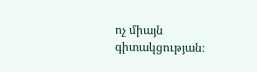ոչ միայն գիտակցության։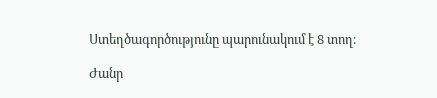Ստեղծագործությունը պարունակում է 8 տող։

Ժանր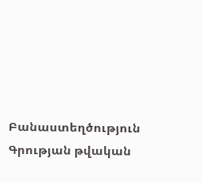Բանաստեղծություն
Գրության թվական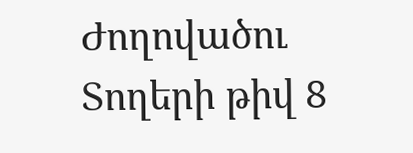Ժողովածու
Տողերի թիվ 8